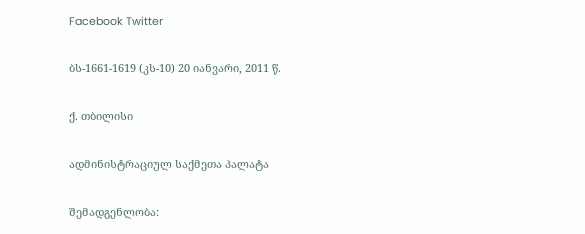Facebook Twitter

ბს-1661-1619 (კს-10) 20 იანვარი, 2011 წ.

ქ. თბილისი

ადმინისტრაციულ საქმეთა პალატა

შემადგენლობა: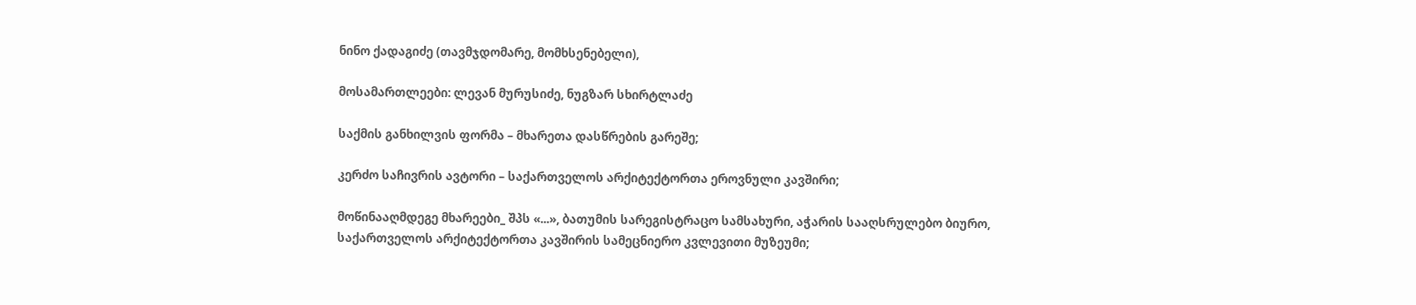ნინო ქადაგიძე (თავმჯდომარე, მომხსენებელი),

მოსამართლეები: ლევან მურუსიძე, ნუგზარ სხირტლაძე

საქმის განხილვის ფორმა – მხარეთა დასწრების გარეშე;

კერძო საჩივრის ავტორი – საქართველოს არქიტექტორთა ეროვნული კავშირი;

მოწინააღმდეგე მხარეები_ შპს «...», ბათუმის სარეგისტრაცო სამსახური, აჭარის სააღსრულებო ბიურო, საქართველოს არქიტექტორთა კავშირის სამეცნიერო კვლევითი მუზეუმი;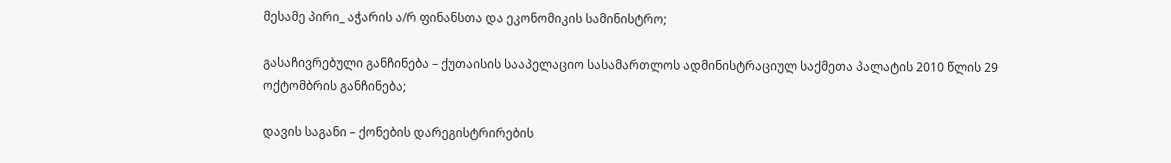მესამე პირი_ აჭარის ა/რ ფინანსთა და ეკონომიკის სამინისტრო;

გასაჩივრებული განჩინება – ქუთაისის სააპელაციო სასამართლოს ადმინისტრაციულ საქმეთა პალატის 2010 წლის 29 ოქტომბრის განჩინება;

დავის საგანი – ქონების დარეგისტრირების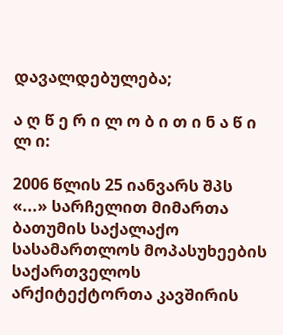დავალდებულება;

ა ღ წ ე რ ი ლ ო ბ ი თ ი ნ ა წ ი ლ ი:

2006 წლის 25 იანვარს შპს «...» სარჩელით მიმართა ბათუმის საქალაქო სასამართლოს მოპასუხეების საქართველოს არქიტექტორთა კავშირის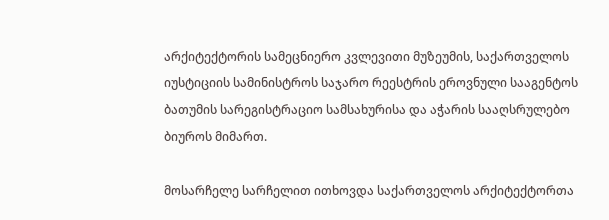არქიტექტორის სამეცნიერო კვლევითი მუზეუმის, საქართველოს იუსტიციის სამინისტროს საჯარო რეესტრის ეროვნული სააგენტოს ბათუმის სარეგისტრაციო სამსახურისა და აჭარის სააღსრულებო ბიუროს მიმართ.

მოსარჩელე სარჩელით ითხოვდა საქართველოს არქიტექტორთა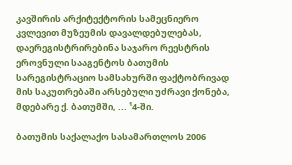კავშირის არქიტექტორის სამეცნიერო კვლევით მუზეუმის დავალდებულებას, დაერეგისტრირებინა საჯარო რეესტრის ეროვნული სააგენტოს ბათუმის სარეგისტრაციო სამსახურში ფაქტობრივად მის საკუთრებაში არსებული უძრავი ქონება, მდებარე ქ. ბათუმში, ... ¹4-ში.

ბათუმის საქალაქო სასამართლოს 2006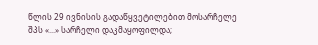წლის 29 ივნისის გადაწყვეტილებით მოსარჩელე შპს «...» სარჩელი დაკმაყოფილდა;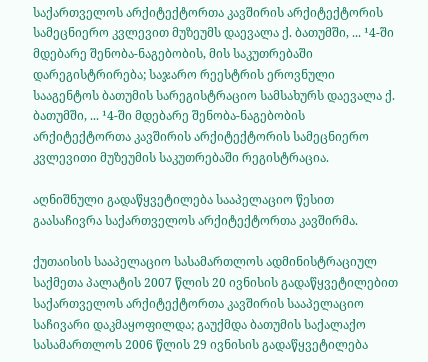საქართველოს არქიტექტორთა კავშირის არქიტექტორის სამეცნიერო კვლევით მუზეუმს დაევალა ქ. ბათუმში, ... ¹4-ში მდებარე შენობა-ნაგებობის, მის საკუთრებაში დარეგისტრირება; საჯარო რეესტრის ეროვნული სააგენტოს ბათუმის სარეგისტრაციო სამსახურს დაევალა ქ. ბათუმში, ... ¹4-ში მდებარე შენობა-ნაგებობის არქიტექტორთა კავშირის არქიტექტორის სამეცნიერო კვლევითი მუზეუმის საკუთრებაში რეგისტრაცია.

აღნიშნული გადაწყვეტილება სააპელაციო წესით გაასაჩივრა საქართველოს არქიტექტორთა კავშირმა.

ქუთაისის სააპელაციო სასამართლოს ადმინისტრაციულ საქმეთა პალატის 2007 წლის 20 ივნისის გადაწყვეტილებით საქართველოს არქიტექტორთა კავშირის სააპელაციო საჩივარი დაკმაყოფილდა; გაუქმდა ბათუმის საქალაქო სასამართლოს 2006 წლის 29 ივნისის გადაწყვეტილება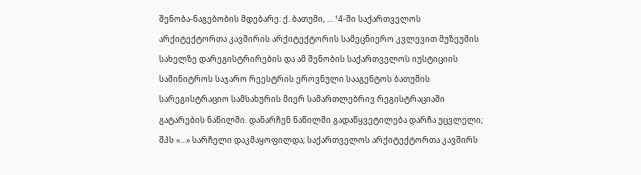შენობა-ნაგებობის მდებარე: ქ. ბათუმი, ... ¹4-ში საქართველოს არქიტექტორთა კავშირის არქიტექტორის სამეცნიერო კვლევით მუზეუმის სახელზე დარეგისტრირების და ამ შენობის საქართველოს იუსტიციის სამინიტროს საჯარო რეესტრის ეროვნული სააგენტოს ბათუმის სარეგისტრაციო სამსახურის მიერ სამართლებრივ რეგისტრაციაში გატარების ნაწილში. დანარჩენ ნაწილში გადაწყვეტილება დარჩა უცვლელი; შპს «...» სარჩელი დაკმაყოფილდა; საქართველოს არქიტექტორთა კავშირს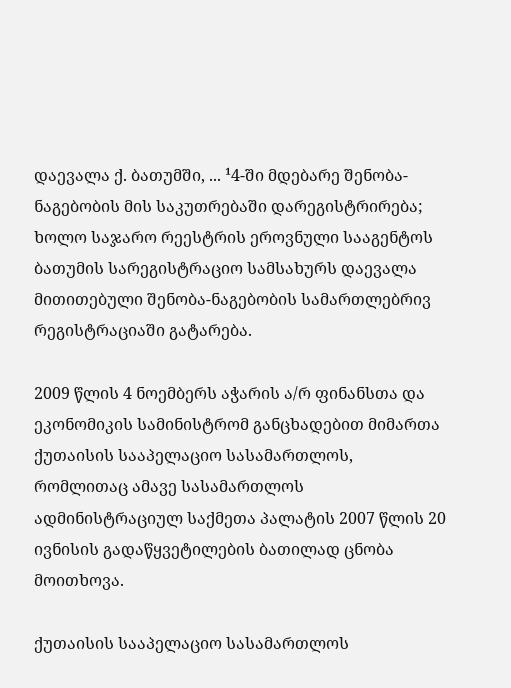დაევალა ქ. ბათუმში, ... ¹4-ში მდებარე შენობა-ნაგებობის მის საკუთრებაში დარეგისტრირება; ხოლო საჯარო რეესტრის ეროვნული სააგენტოს ბათუმის სარეგისტრაციო სამსახურს დაევალა მითითებული შენობა-ნაგებობის სამართლებრივ რეგისტრაციაში გატარება.

2009 წლის 4 ნოემბერს აჭარის ა/რ ფინანსთა და ეკონომიკის სამინისტრომ განცხადებით მიმართა ქუთაისის სააპელაციო სასამართლოს, რომლითაც ამავე სასამართლოს ადმინისტრაციულ საქმეთა პალატის 2007 წლის 20 ივნისის გადაწყვეტილების ბათილად ცნობა მოითხოვა.

ქუთაისის სააპელაციო სასამართლოს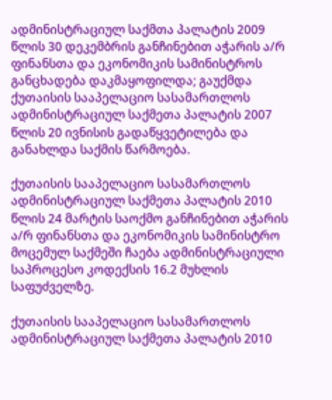ადმინისტრაციულ საქმთა პალატის 2009 წლის 30 დეკემბრის განჩინებით აჭარის ა/რ ფინანსთა და ეკონომიკის სამინისტროს განცხადება დაკმაყოფილდა; გაუქმდა ქუთაისის სააპელაციო სასამართლოს ადმინისტრაციულ საქმეთა პალატის 2007 წლის 20 ივნისის გადაწყვეტილება და განახლდა საქმის წარმოება.

ქუთაისის სააპელაციო სასამართლოს ადმინისტრაციულ საქმეთა პალატის 2010 წლის 24 მარტის საოქმო განჩინებით აჭარის ა/რ ფინანსთა და ეკონომიკის სამინისტრო მოცემულ საქმეში ჩაება ადმინისტრაციული საპროცესო კოდექსის 16.2 მუხლის საფუძველზე.

ქუთაისის სააპელაციო სასამართლოს ადმინისტრაციულ საქმეთა პალატის 2010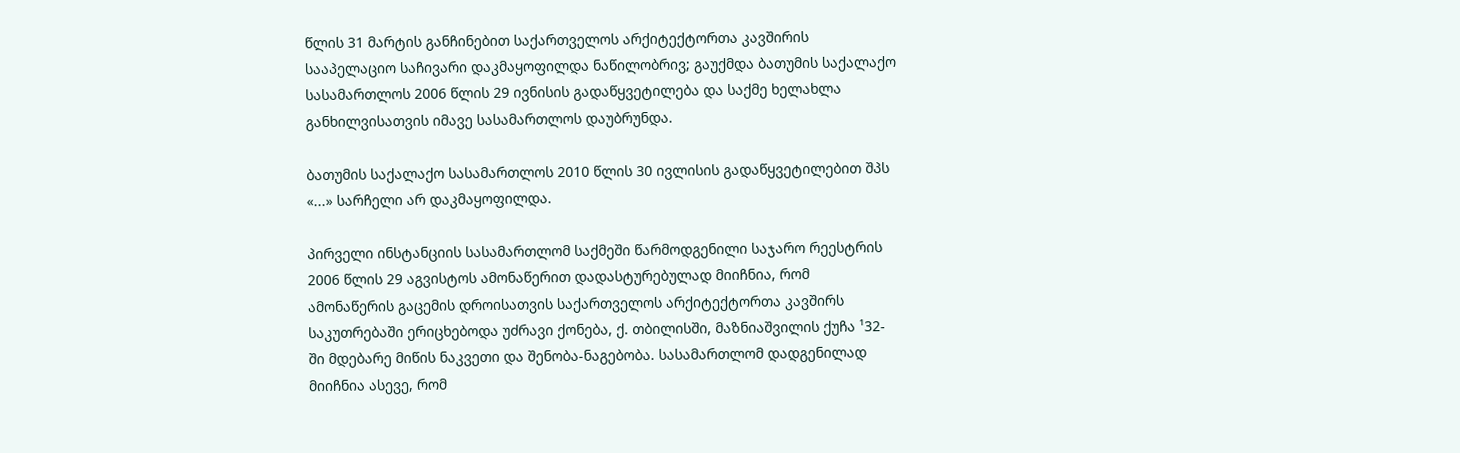წლის 31 მარტის განჩინებით საქართველოს არქიტექტორთა კავშირის სააპელაციო საჩივარი დაკმაყოფილდა ნაწილობრივ; გაუქმდა ბათუმის საქალაქო სასამართლოს 2006 წლის 29 ივნისის გადაწყვეტილება და საქმე ხელახლა განხილვისათვის იმავე სასამართლოს დაუბრუნდა.

ბათუმის საქალაქო სასამართლოს 2010 წლის 30 ივლისის გადაწყვეტილებით შპს «...» სარჩელი არ დაკმაყოფილდა.

პირველი ინსტანციის სასამართლომ საქმეში წარმოდგენილი საჯარო რეესტრის 2006 წლის 29 აგვისტოს ამონაწერით დადასტურებულად მიიჩნია, რომ ამონაწერის გაცემის დროისათვის საქართველოს არქიტექტორთა კავშირს საკუთრებაში ერიცხებოდა უძრავი ქონება, ქ. თბილისში, მაზნიაშვილის ქუჩა ¹32-ში მდებარე მიწის ნაკვეთი და შენობა-ნაგებობა. სასამართლომ დადგენილად მიიჩნია ასევე, რომ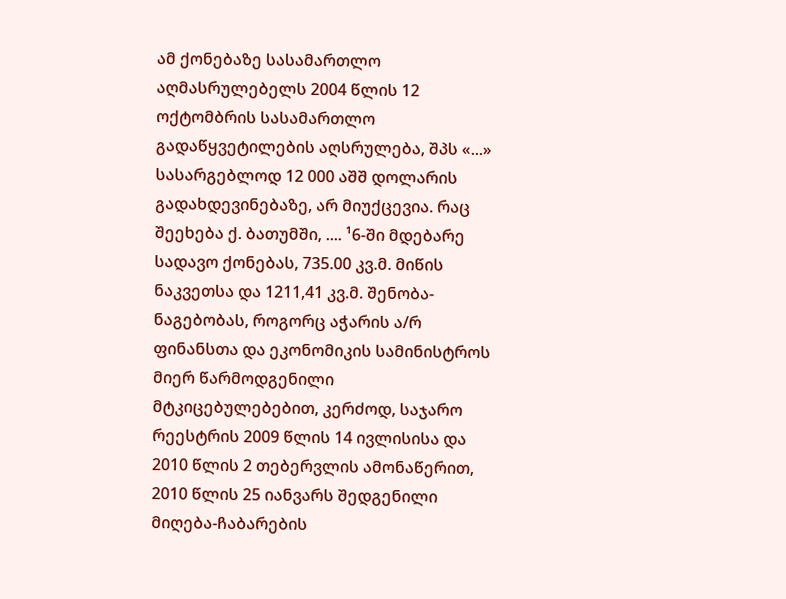ამ ქონებაზე სასამართლო აღმასრულებელს 2004 წლის 12 ოქტომბრის სასამართლო გადაწყვეტილების აღსრულება, შპს «...» სასარგებლოდ 12 000 აშშ დოლარის გადახდევინებაზე, არ მიუქცევია. რაც შეეხება ქ. ბათუმში, .... ¹6-ში მდებარე სადავო ქონებას, 735.00 კვ.მ. მიწის ნაკვეთსა და 1211,41 კვ.მ. შენობა-ნაგებობას, როგორც აჭარის ა/რ ფინანსთა და ეკონომიკის სამინისტროს მიერ წარმოდგენილი მტკიცებულებებით, კერძოდ, საჯარო რეესტრის 2009 წლის 14 ივლისისა და 2010 წლის 2 თებერვლის ამონაწერით, 2010 წლის 25 იანვარს შედგენილი მიღება-ჩაბარების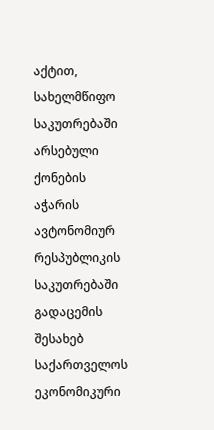აქტით, სახელმწიფო საკუთრებაში არსებული ქონების აჭარის ავტონომიურ რესპუბლიკის საკუთრებაში გადაცემის შესახებ საქართველოს ეკონომიკური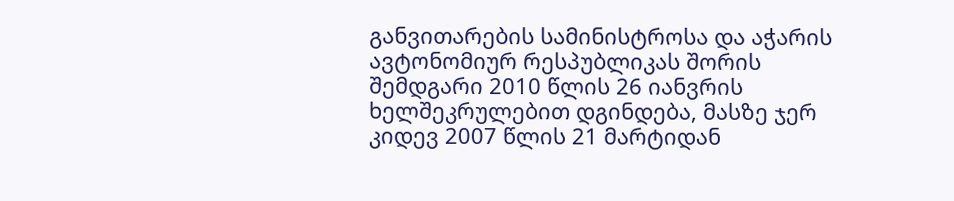განვითარების სამინისტროსა და აჭარის ავტონომიურ რესპუბლიკას შორის შემდგარი 2010 წლის 26 იანვრის ხელშეკრულებით დგინდება, მასზე ჯერ კიდევ 2007 წლის 21 მარტიდან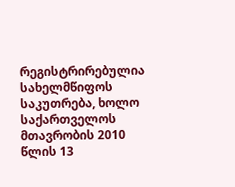რეგისტრირებულია სახელმწიფოს საკუთრება, ხოლო საქართველოს მთავრობის 2010 წლის 13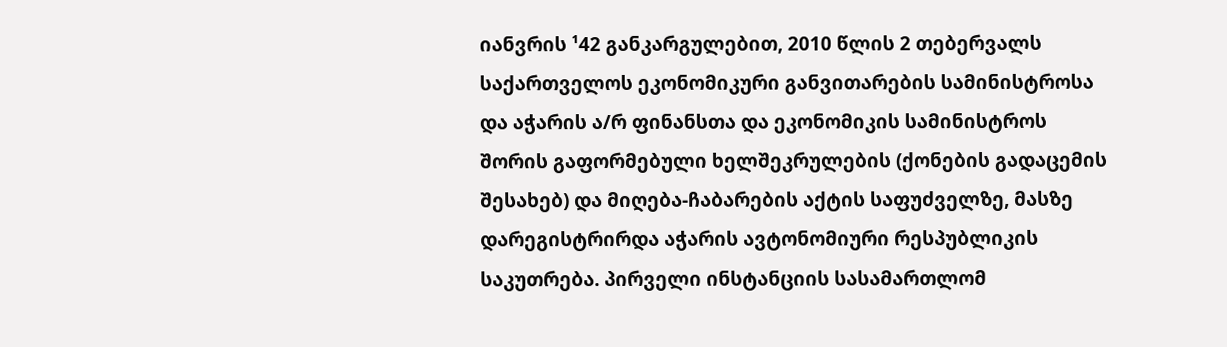იანვრის ¹42 განკარგულებით, 2010 წლის 2 თებერვალს საქართველოს ეკონომიკური განვითარების სამინისტროსა და აჭარის ა/რ ფინანსთა და ეკონომიკის სამინისტროს შორის გაფორმებული ხელშეკრულების (ქონების გადაცემის შესახებ) და მიღება-ჩაბარების აქტის საფუძველზე, მასზე დარეგისტრირდა აჭარის ავტონომიური რესპუბლიკის საკუთრება. პირველი ინსტანციის სასამართლომ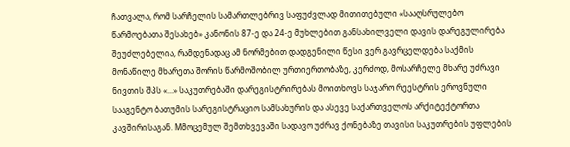ჩათვალა, რომ სარჩელის სამართლებრივ საფუძვლად მითითებული «სააღსრულებო წარმოებათა შესახებ» კანონის 87-ე და 24-ე მუხლებით განსახილველი დავის დარეგულირება შეუძლებელია, რამდენადაც ამ ნორმებით დადგენილი წესი ვერ გავრცელდება საქმის მონაწილე მხარეთა შორის წარმოშობილ ურთიერთობაზე, კერძოდ, მოსარჩელე მხარე უძრავი ნივთის შპს «...» საკუთრებაში დარეგისტრირებას მოითხოვს საჯარო რეესტრის ეროვნული სააგენტო ბათუმის სარეგისტრაციო სამსახურის და ასევე საქართველოს არქიტექტორთა კავშირისაგან. Mმოცემულ შემთხვევაში სადავო უძრავ ქონებაზე თავისი საკუთრების უფლების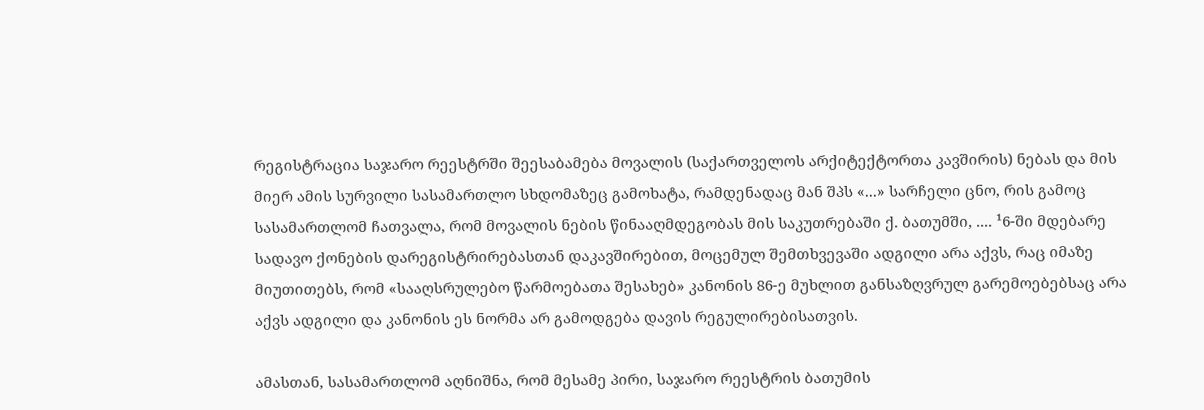რეგისტრაცია საჯარო რეესტრში შეესაბამება მოვალის (საქართველოს არქიტექტორთა კავშირის) ნებას და მის მიერ ამის სურვილი სასამართლო სხდომაზეც გამოხატა, რამდენადაც მან შპს «...» სარჩელი ცნო, რის გამოც სასამართლომ ჩათვალა, რომ მოვალის ნების წინააღმდეგობას მის საკუთრებაში ქ. ბათუმში, .... ¹6-ში მდებარე სადავო ქონების დარეგისტრირებასთან დაკავშირებით, მოცემულ შემთხვევაში ადგილი არა აქვს, რაც იმაზე მიუთითებს, რომ «სააღსრულებო წარმოებათა შესახებ» კანონის 86-ე მუხლით განსაზღვრულ გარემოებებსაც არა აქვს ადგილი და კანონის ეს ნორმა არ გამოდგება დავის რეგულირებისათვის.

ამასთან, სასამართლომ აღნიშნა, რომ მესამე პირი, საჯარო რეესტრის ბათუმის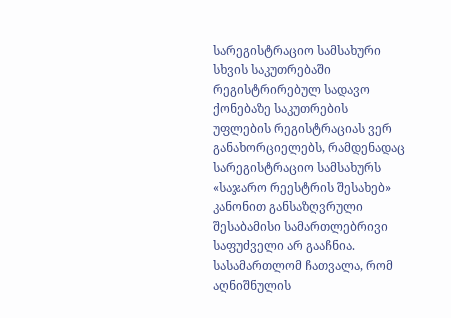სარეგისტრაციო სამსახური სხვის საკუთრებაში რეგისტრირებულ სადავო ქონებაზე საკუთრების უფლების რეგისტრაციას ვერ განახორციელებს, რამდენადაც სარეგისტრაციო სამსახურს «საჯარო რეესტრის შესახებ» კანონით განსაზღვრული შესაბამისი სამართლებრივი საფუძველი არ გააჩნია. სასამართლომ ჩათვალა, რომ აღნიშნულის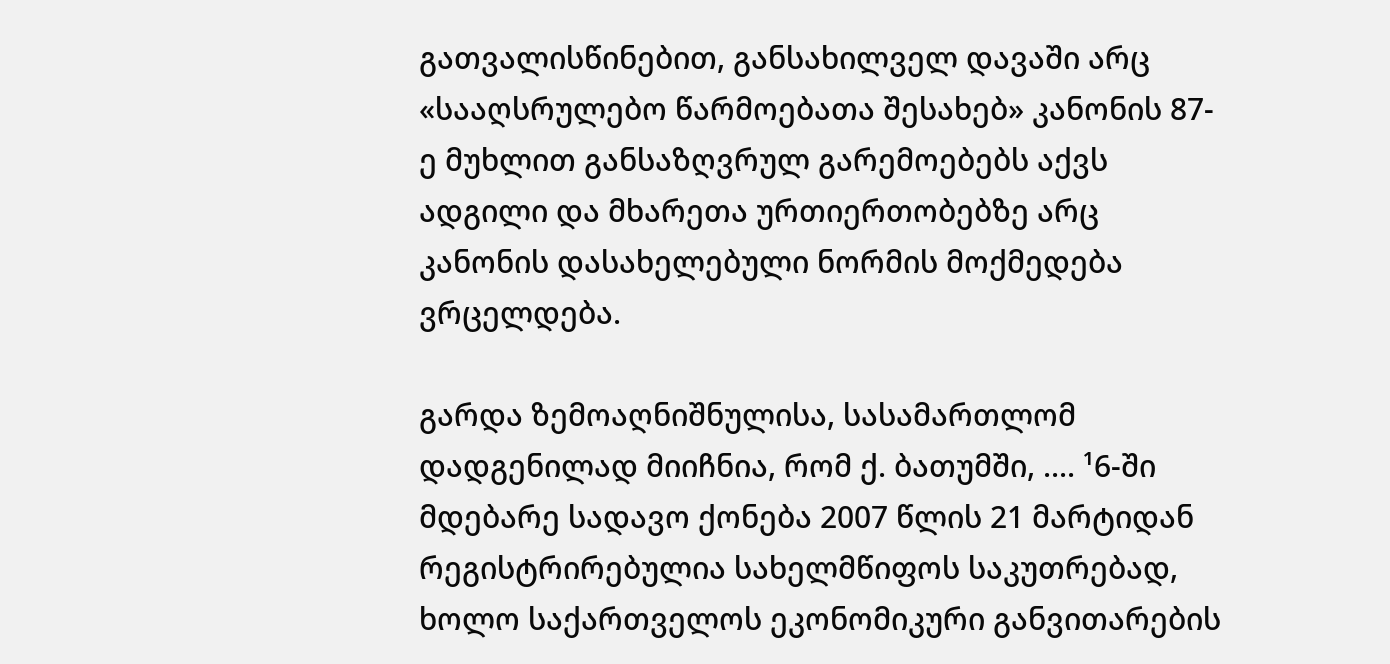გათვალისწინებით, განსახილველ დავაში არც «სააღსრულებო წარმოებათა შესახებ» კანონის 87-ე მუხლით განსაზღვრულ გარემოებებს აქვს ადგილი და მხარეთა ურთიერთობებზე არც კანონის დასახელებული ნორმის მოქმედება ვრცელდება.

გარდა ზემოაღნიშნულისა, სასამართლომ დადგენილად მიიჩნია, რომ ქ. ბათუმში, .... ¹6-ში მდებარე სადავო ქონება 2007 წლის 21 მარტიდან რეგისტრირებულია სახელმწიფოს საკუთრებად, ხოლო საქართველოს ეკონომიკური განვითარების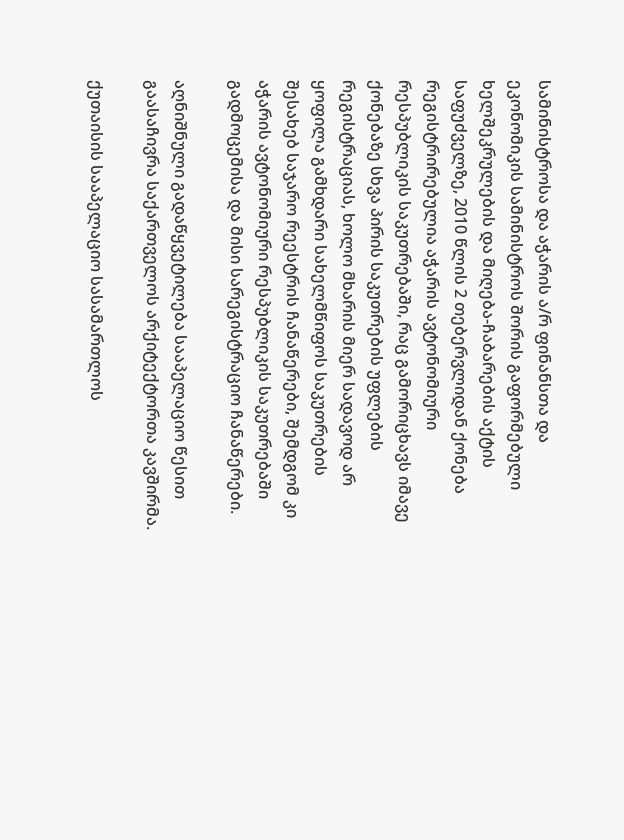სამინისტროსა და აჭარის ა/რ ფინანსთა და ეკონომიკის სამინისტროს შორის გაფორმებული ხელშეკრულების და მიღება-ჩაბარების აქტის საფუძველზე, 2010 წლის 2 თებერვლიდან ქონება რეგისტრირებულია აჭარის ავტონომიური რესპუბლიკის საკუთრებაში, რაც გამორიცხავს იმავე ქონებაზე სხვა პირის საკუთრების უფლების რეგისტრაციას, ხოლო მხარის მიერ სადავოდ არ ყოფილა გამხდარი სახელმწიფოს საკუთრების შესახებ საჯარო რეესტრის ჩანაწერები, შემდგომ კი აჭარის ავტონომიური რესპუბლიკის საკუთრებაში გადმოცემისა და მისი სარეგისტრაციო ჩანაწერები.

აღნიშნული გადაწყვეტილება სააპელაციო წესით გაასაჩივრა საქართველოს არქიტექტორთა კავშირმა.

ქუთაისის სააპელაციო სასამართლოს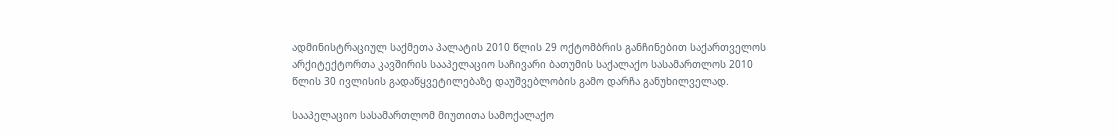ადმინისტრაციულ საქმეთა პალატის 2010 წლის 29 ოქტომბრის განჩინებით საქართველოს არქიტექტორთა კავშირის სააპელაციო საჩივარი ბათუმის საქალაქო სასამართლოს 2010 წლის 30 ივლისის გადაწყვეტილებაზე დაუშვებლობის გამო დარჩა განუხილველად.

სააპელაციო სასამართლომ მიუთითა სამოქალაქო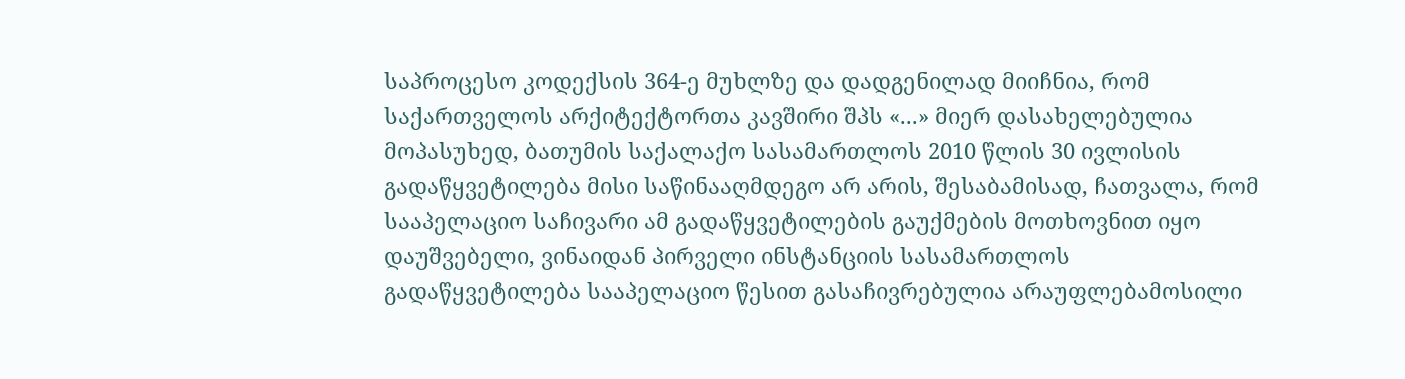საპროცესო კოდექსის 364-ე მუხლზე და დადგენილად მიიჩნია, რომ საქართველოს არქიტექტორთა კავშირი შპს «...» მიერ დასახელებულია მოპასუხედ, ბათუმის საქალაქო სასამართლოს 2010 წლის 30 ივლისის გადაწყვეტილება მისი საწინააღმდეგო არ არის, შესაბამისად, ჩათვალა, რომ სააპელაციო საჩივარი ამ გადაწყვეტილების გაუქმების მოთხოვნით იყო დაუშვებელი, ვინაიდან პირველი ინსტანციის სასამართლოს გადაწყვეტილება სააპელაციო წესით გასაჩივრებულია არაუფლებამოსილი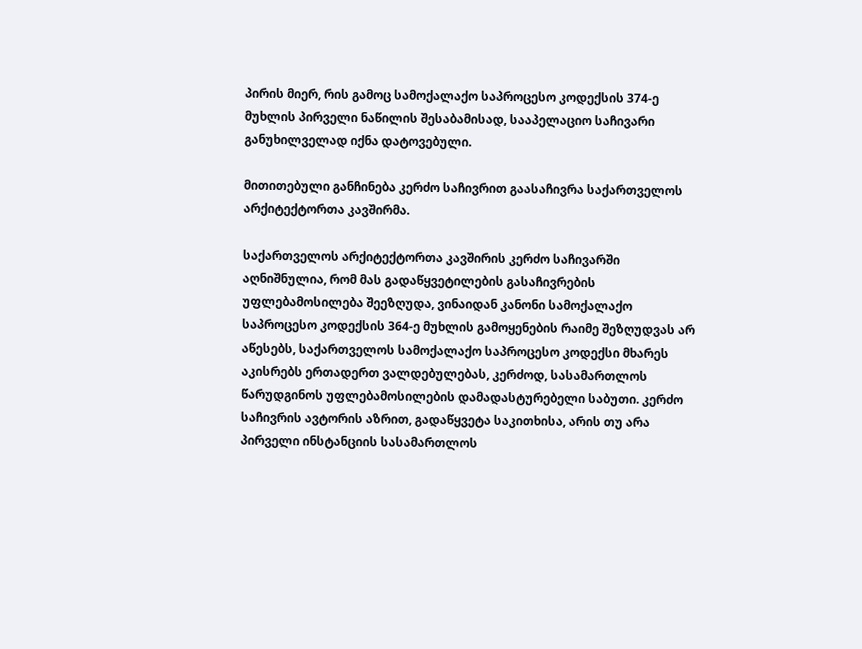პირის მიერ, რის გამოც სამოქალაქო საპროცესო კოდექსის 374-ე მუხლის პირველი ნაწილის შესაბამისად, სააპელაციო საჩივარი განუხილველად იქნა დატოვებული.

მითითებული განჩინება კერძო საჩივრით გაასაჩივრა საქართველოს არქიტექტორთა კავშირმა.

საქართველოს არქიტექტორთა კავშირის კერძო საჩივარში აღნიშნულია, რომ მას გადაწყვეტილების გასაჩივრების უფლებამოსილება შეეზღუდა, ვინაიდან კანონი სამოქალაქო საპროცესო კოდექსის 364-ე მუხლის გამოყენების რაიმე შეზღუდვას არ აწესებს, საქართველოს სამოქალაქო საპროცესო კოდექსი მხარეს აკისრებს ერთადერთ ვალდებულებას, კერძოდ, სასამართლოს წარუდგინოს უფლებამოსილების დამადასტურებელი საბუთი. კერძო საჩივრის ავტორის აზრით, გადაწყვეტა საკითხისა, არის თუ არა პირველი ინსტანციის სასამართლოს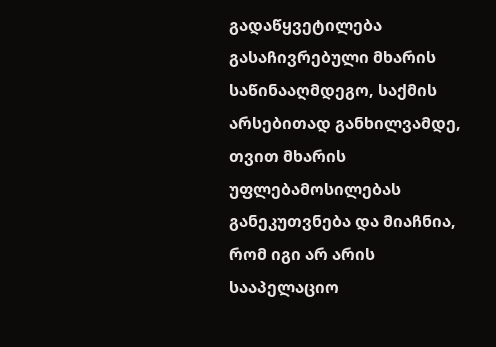გადაწყვეტილება გასაჩივრებული მხარის საწინააღმდეგო, საქმის არსებითად განხილვამდე, თვით მხარის უფლებამოსილებას განეკუთვნება და მიაჩნია, რომ იგი არ არის სააპელაციო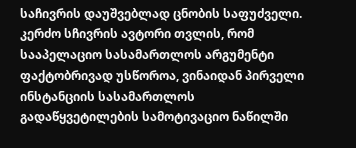საჩივრის დაუშვებლად ცნობის საფუძველი. კერძო სჩივრის ავტორი თვლის, რომ სააპელაციო სასამართლოს არგუმენტი ფაქტობრივად უსწოროა, ვინაიდან პირველი ინსტანციის სასამართლოს გადაწყვეტილების სამოტივაციო ნაწილში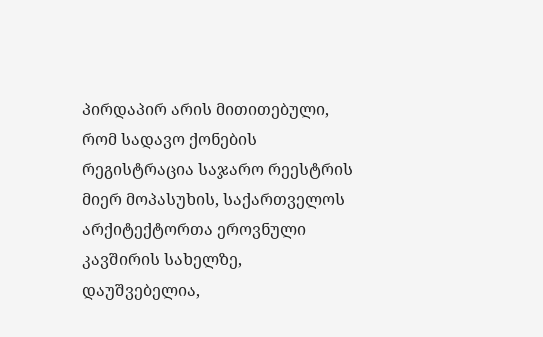პირდაპირ არის მითითებული, რომ სადავო ქონების რეგისტრაცია საჯარო რეესტრის მიერ მოპასუხის, საქართველოს არქიტექტორთა ეროვნული კავშირის სახელზე, დაუშვებელია,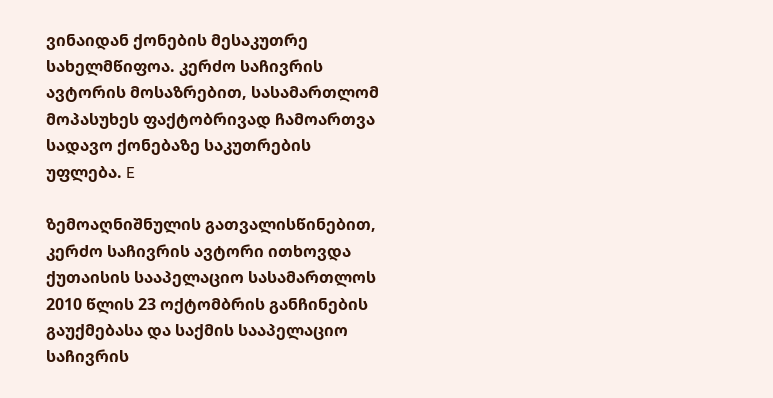ვინაიდან ქონების მესაკუთრე სახელმწიფოა. კერძო საჩივრის ავტორის მოსაზრებით, სასამართლომ მოპასუხეს ფაქტობრივად ჩამოართვა სადავო ქონებაზე საკუთრების უფლება. E

ზემოაღნიშნულის გათვალისწინებით, კერძო საჩივრის ავტორი ითხოვდა ქუთაისის სააპელაციო სასამართლოს 2010 წლის 23 ოქტომბრის განჩინების გაუქმებასა და საქმის სააპელაციო საჩივრის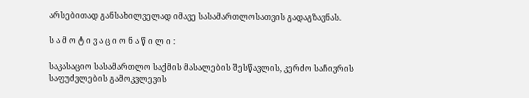არსებითად განსახილველად იმავე სასამართლოსათვის გადაგზავნას.

ს ა მ ო ტ ი ვ ა ც ი ო ნ ა წ ი ლ ი :

საკასაციო სასამართლო საქმის მასალების შესწავლის, კერძო საჩივრის საფუძვლების გამოკვლევის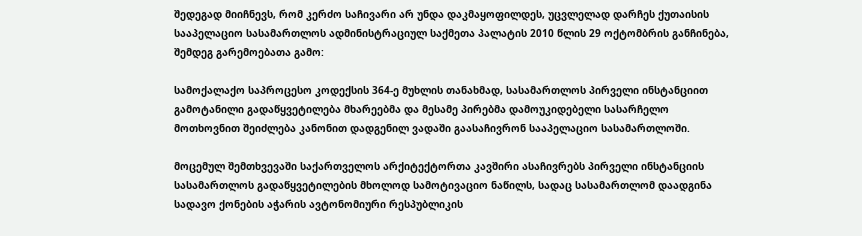შედეგად მიიჩნევს, რომ კერძო საჩივარი არ უნდა დაკმაყოფილდეს, უცვლელად დარჩეს ქუთაისის სააპელაციო სასამართლოს ადმინისტრაციულ საქმეთა პალატის 2010 წლის 29 ოქტომბრის განჩინება, შემდეგ გარემოებათა გამო:

სამოქალაქო საპროცესო კოდექსის 364-ე მუხლის თანახმად, სასამართლოს პირველი ინსტანციით გამოტანილი გადაწყვეტილება მხარეებმა და მესამე პირებმა დამოუკიდებელი სასარჩელო მოთხოვნით შეიძლება კანონით დადგენილ ვადაში გაასაჩივრონ სააპელაციო სასამართლოში.

მოცემულ შემთხვევაში საქართველოს არქიტექტორთა კავშირი ასაჩივრებს პირველი ინსტანციის სასამართლოს გადაწყვეტილების მხოლოდ სამოტივაციო ნაწილს, სადაც სასამართლომ დაადგინა სადავო ქონების აჭარის ავტონომიური რესპუბლიკის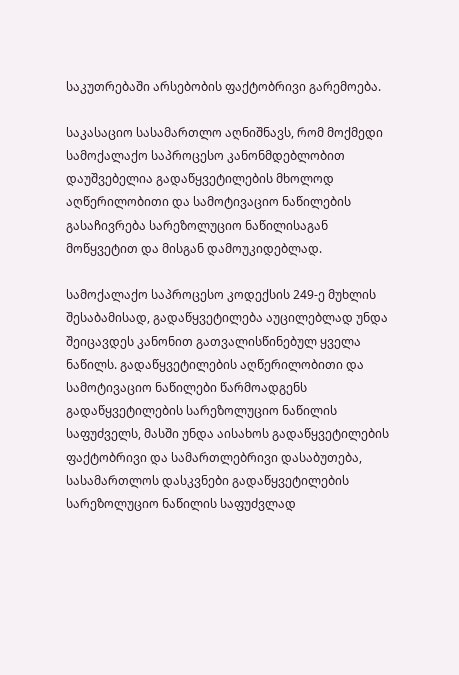საკუთრებაში არსებობის ფაქტობრივი გარემოება.

საკასაციო სასამართლო აღნიშნავს, რომ მოქმედი სამოქალაქო საპროცესო კანონმდებლობით დაუშვებელია გადაწყვეტილების მხოლოდ აღწერილობითი და სამოტივაციო ნაწილების გასაჩივრება სარეზოლუციო ნაწილისაგან მოწყვეტით და მისგან დამოუკიდებლად.

სამოქალაქო საპროცესო კოდექსის 249-ე მუხლის შესაბამისად, გადაწყვეტილება აუცილებლად უნდა შეიცავდეს კანონით გათვალისწინებულ ყველა ნაწილს. გადაწყვეტილების აღწერილობითი და სამოტივაციო ნაწილები წარმოადგენს გადაწყვეტილების სარეზოლუციო ნაწილის საფუძველს, მასში უნდა აისახოს გადაწყვეტილების ფაქტობრივი და სამართლებრივი დასაბუთება, სასამართლოს დასკვნები გადაწყვეტილების სარეზოლუციო ნაწილის საფუძვლად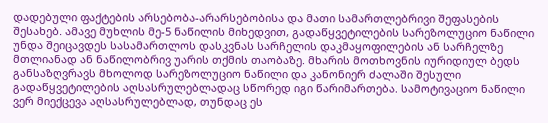დადებული ფაქტების არსებობა-არარსებობისა და მათი სამართლებრივი შეფასების შესახებ. ამავე მუხლის მე-5 ნაწილის მიხედვით, გადაწყვეტილების სარეზოლუციო ნაწილი უნდა შეიცავდეს სასამართლოს დასკვნას სარჩელის დაკმაყოფილების ან სარჩელზე მთლიანად ან ნაწილობრივ უარის თქმის თაობაზე. მხარის მოთხოვნის იურიდიულ ბედს განსაზღვრავს მხოლოდ სარეზოლუციო ნაწილი და კანონიერ ძალაში შესული გადაწყვეტილების აღსასრულებლადაც სწორედ იგი წარიმართება. სამოტივაციო ნაწილი ვერ მიექცევა აღსასრულებლად, თუნდაც ეს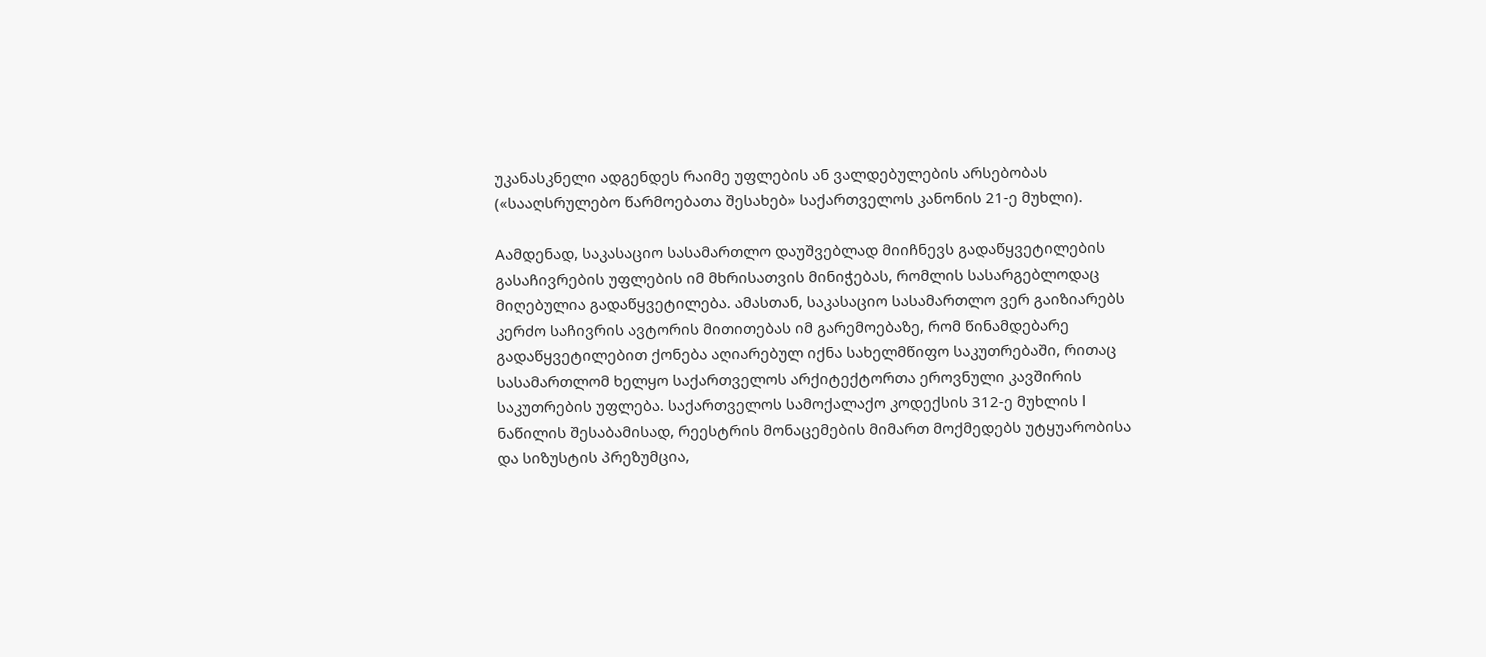უკანასკნელი ადგენდეს რაიმე უფლების ან ვალდებულების არსებობას («სააღსრულებო წარმოებათა შესახებ» საქართველოს კანონის 21-ე მუხლი).

Aამდენად, საკასაციო სასამართლო დაუშვებლად მიიჩნევს გადაწყვეტილების გასაჩივრების უფლების იმ მხრისათვის მინიჭებას, რომლის სასარგებლოდაც მიღებულია გადაწყვეტილება. ამასთან, საკასაციო სასამართლო ვერ გაიზიარებს კერძო საჩივრის ავტორის მითითებას იმ გარემოებაზე, რომ წინამდებარე გადაწყვეტილებით ქონება აღიარებულ იქნა სახელმწიფო საკუთრებაში, რითაც სასამართლომ ხელყო საქართველოს არქიტექტორთა ეროვნული კავშირის საკუთრების უფლება. საქართველოს სამოქალაქო კოდექსის 312-ე მუხლის I ნაწილის შესაბამისად, რეესტრის მონაცემების მიმართ მოქმედებს უტყუარობისა და სიზუსტის პრეზუმცია,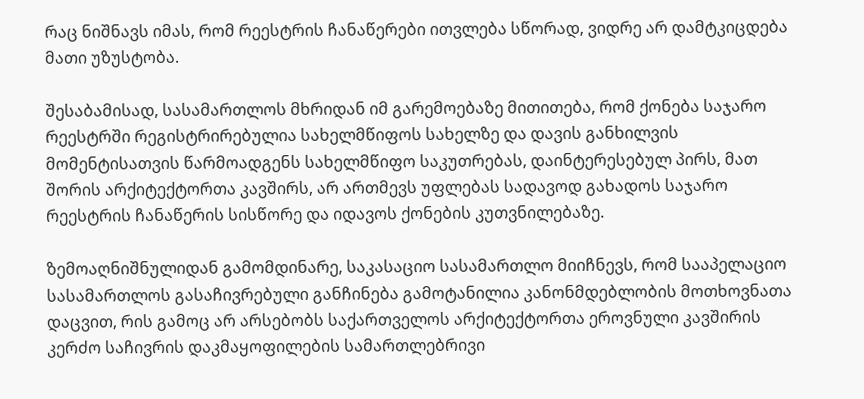რაც ნიშნავს იმას, რომ რეესტრის ჩანაწერები ითვლება სწორად, ვიდრე არ დამტკიცდება მათი უზუსტობა.

შესაბამისად, სასამართლოს მხრიდან იმ გარემოებაზე მითითება, რომ ქონება საჯარო რეესტრში რეგისტრირებულია სახელმწიფოს სახელზე და დავის განხილვის მომენტისათვის წარმოადგენს სახელმწიფო საკუთრებას, დაინტერესებულ პირს, მათ შორის არქიტექტორთა კავშირს, არ ართმევს უფლებას სადავოდ გახადოს საჯარო რეესტრის ჩანაწერის სისწორე და იდავოს ქონების კუთვნილებაზე.

ზემოაღნიშნულიდან გამომდინარე, საკასაციო სასამართლო მიიჩნევს, რომ სააპელაციო სასამართლოს გასაჩივრებული განჩინება გამოტანილია კანონმდებლობის მოთხოვნათა დაცვით, რის გამოც არ არსებობს საქართველოს არქიტექტორთა ეროვნული კავშირის კერძო საჩივრის დაკმაყოფილების სამართლებრივი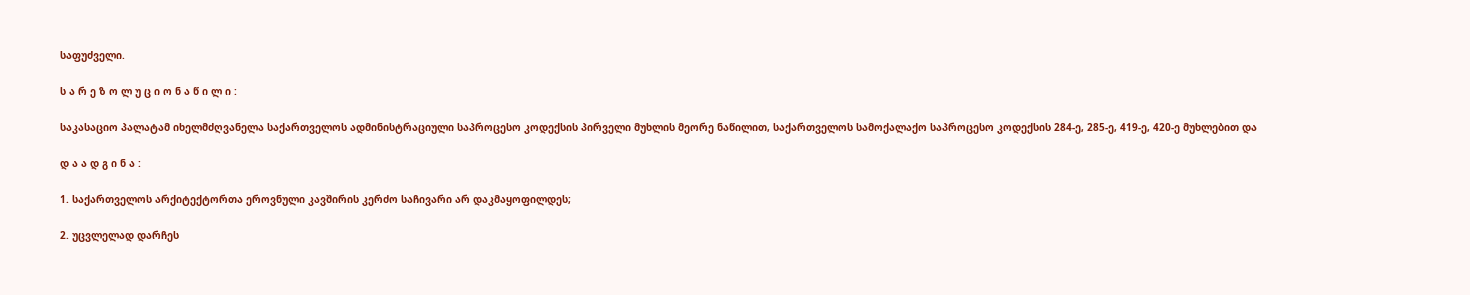საფუძველი.

ს ა რ ე ზ ო ლ უ ც ი ო ნ ა წ ი ლ ი :

საკასაციო პალატამ იხელმძღვანელა საქართველოს ადმინისტრაციული საპროცესო კოდექსის პირველი მუხლის მეორე ნაწილით, საქართველოს სამოქალაქო საპროცესო კოდექსის 284-ე, 285-ე, 419-ე, 420-ე მუხლებით და

დ ა ა დ გ ი ნ ა :

1. საქართველოს არქიტექტორთა ეროვნული კავშირის კერძო საჩივარი არ დაკმაყოფილდეს;

2. უცვლელად დარჩეს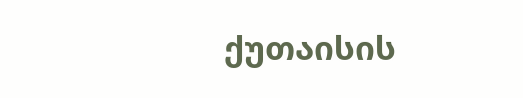ქუთაისის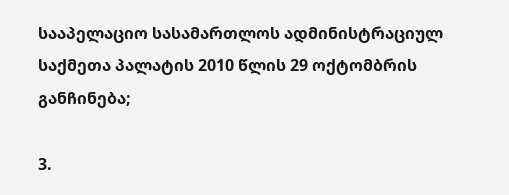სააპელაციო სასამართლოს ადმინისტრაციულ საქმეთა პალატის 2010 წლის 29 ოქტომბრის განჩინება;

3.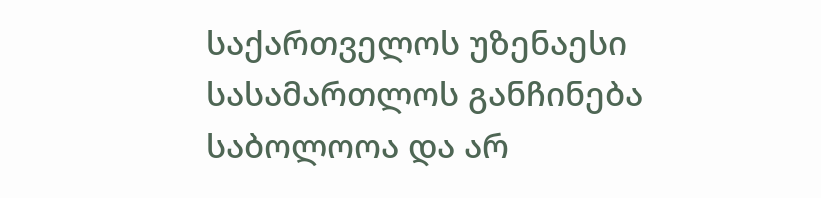საქართველოს უზენაესი სასამართლოს განჩინება საბოლოოა და არ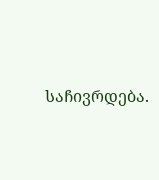საჩივრდება.